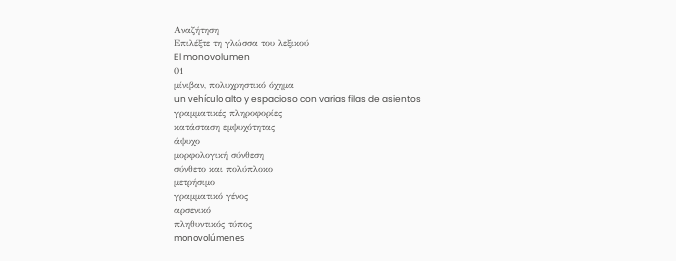Αναζήτηση
Επιλέξτε τη γλώσσα του λεξικού
El monovolumen
01
μίνιβαν, πολυχρηστικό όχημα
un vehículo alto y espacioso con varias filas de asientos
γραμματικές πληροφορίες
κατάσταση εμψυχότητας
άψυχο
μορφολογική σύνθεση
σύνθετο και πολύπλοκο
μετρήσιμο
γραμματικό γένος
αρσενικό
πληθυντικός τύπος
monovolúmenes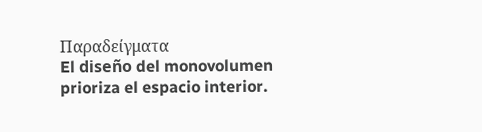Παραδείγματα
El diseño del monovolumen prioriza el espacio interior.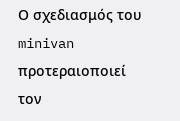Ο σχεδιασμός του minivan προτεραιοποιεί τον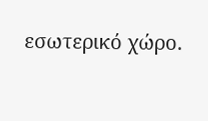εσωτερικό χώρο.